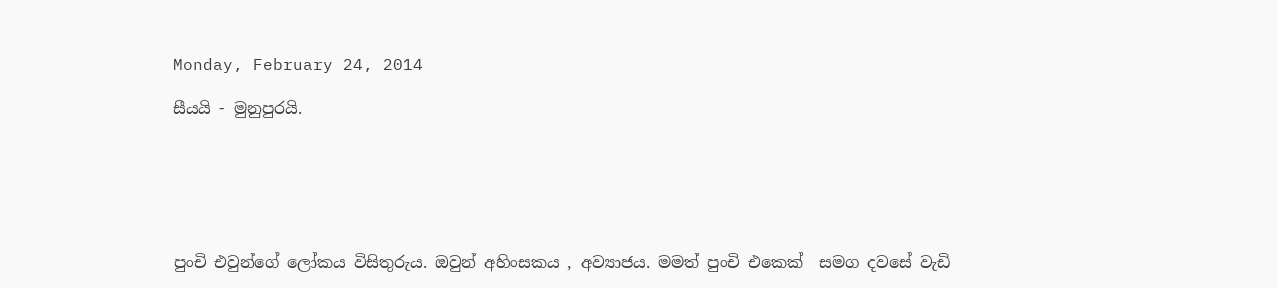Monday, February 24, 2014

සීයයි - මුනුපුරයි.






පුංචි එවුන්ගේ ලෝකය විසිතුරුය. ඔවුන් අහිංසකය , අව්‍යාජය. මමත් පුංචි එකෙක්  සමග දවසේ වැඩි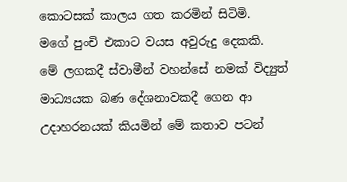කොටසක් කාලය ගත කරමින් සිටිමි.
මගේ පුංචි එකාට වයස අවුරුදු දෙකකි.
මේ ලගකදී ස්වාමීන් වහන්සේ නමක් විද්‍යුත් මාධ්‍යයක බණ දේශනාවකදී ගෙන ආ උදාහරනයක් කියමින් මේ කතාව පටන්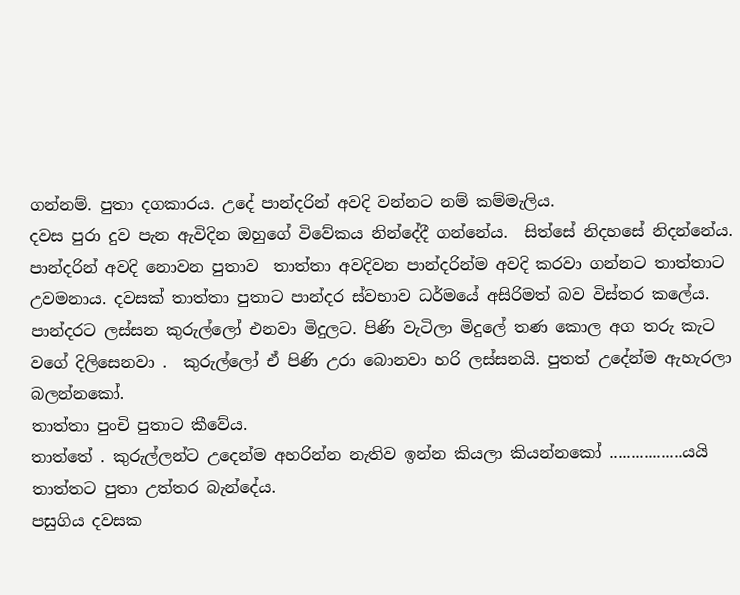ගන්නම්. පුතා දගකාරය. උදේ පාන්දරින් අවදි වන්නට නම් කම්මැලිය.
දවස පුරා දුව පැන ඇවිදින ඔහුගේ විවේකය නින්දේදී ගන්නේය.  සිත්සේ නිදහසේ නිදන්නේය.
පාන්දරින් අවදි නොවන පුතාව  තාත්තා අවදිවන පාන්දරින්ම අවදි කරවා ගන්නට තාත්තාට උවමනාය. දවසක් තාත්තා පුතාට පාන්දර ස්වභාව ධර්මයේ අසිරිමත් බව විස්තර කලේය. පාන්දරට ලස්සන කුරුල්ලෝ එනවා මිදුලට. පිණි වැටිලා මිදුලේ තණ කොල අග තරු කැට වගේ දිලිසෙනවා .  කුරුල්ලෝ ඒ පිණි උරා බොනවා හරි ලස්සනයි. පුතත් උදේන්ම ඇහැරලා බලන්නකෝ.
තාත්තා පුංචි පුතාට කීවේය.
තාත්තේ . කුරුල්ලන්ට උදෙන්ම අහරින්න නැතිව ඉන්න කියලා කියන්නකෝ .................යයි තාත්තට පුතා උත්තර බැන්දේය.
පසුගිය දවසක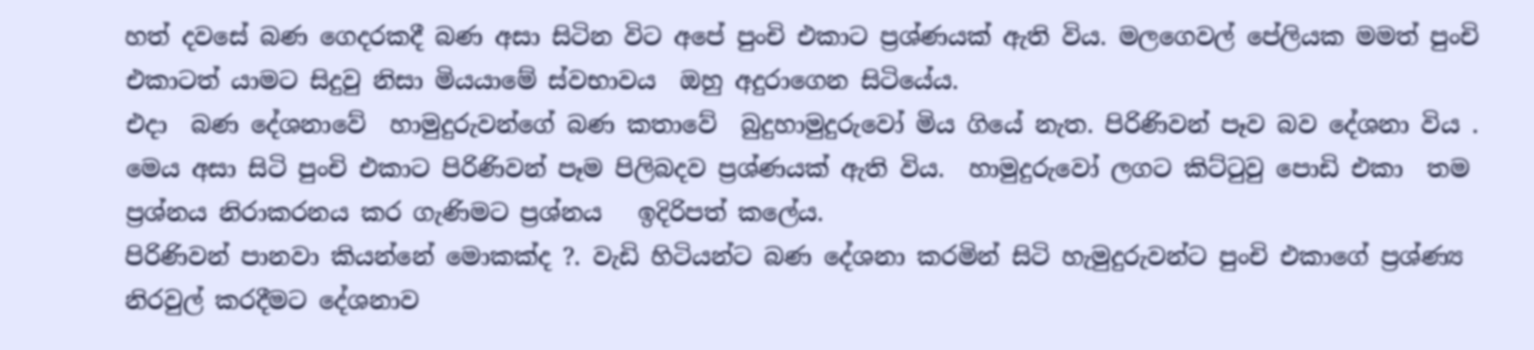හත් දවසේ බණ ගෙදරකදී බණ අසා සිටින විට අපේ පුංචි එකාට ප්‍රශ්ණයක් ඇති විය. මලගෙවල් පේලියක මමත් පුංචි එකාටත් යාමට සිදුවු නිසා මියයාමේ ස්වභාවය  ඔහු අදුරාගෙන සිටියේය.
එදා  බණ දේශනාවේ  හාමුදුරුවන්ගේ බණ කතාවේ  බුදුහාමුදුරුවෝ මිය ගියේ නැත. පිරිණිවන් පෑව බව දේශනා විය . මෙය අසා සිටි පුංචි එකාට පිරිණිවන් පෑම පිලිබදව ප්‍රශ්ණයක් ඇති විය.  හාමුදුරුවෝ ලගට කිට්ටුවු පොඩි එකා  තම ප්‍රශ්නය නිරාකරනය කර ගැණිමට ප්‍රශ්නය   ඉදිරිපත් කලේය.
පිරිණිවන් පානවා කියන්නේ මොකක්ද ?. වැඩි හිටියන්ට බණ දේශනා කරමින් සිටි හැමුදුරුවන්ට පුංචි එකාගේ ප්‍රශ්ණ්‍ය නිරවුල් කරදීමට දේශනාව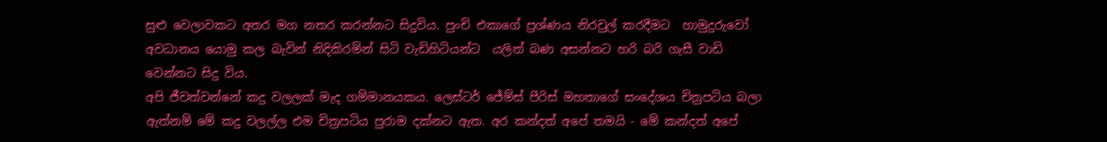සුළු වෙලාවකට අතර මග නතර කරන්නට සිදුවිය. පුංචි එකාගේ ප්‍රශ්ණය නිරවුල් කරදීමට  හාමුදුරුවෝ අවධානය යොමු කල බැවින් නිදිකිරමින් සිටි වැඩිහිටියන්ට  යලිත් බණ අසන්නට හරි බරි ගැසී වාඩි වෙන්නට සිදු විය.
අපි ජීවත්වන්නේ කදු වලලක් මැද ගම්මානයකය. ලෙස්ටර් ජේම්ස් පීරිස් මහතාගේ සංදේශය චිත්‍රපටිය බලා ඇත්නම් මේ කදු වලල්ල එම චිත්‍රපටිය පුරාම දක්නට ඇත. අර කන්දත් අපේ තමයි - මේ කන්දත් අපේ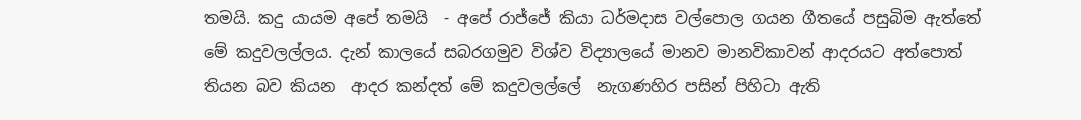තමයි. කදු යායම අපේ තමයි  - අපේ රාජ්ජේ කියා ධර්මදාස වල්පොල ගයන ගීතයේ පසුබිම ඇත්තේ මේ කදුවලල්ලය. දැන් කාලයේ සබරගමුව විශ්ව විද්‍යාලයේ මානව මානවිකාවන් ආදරයට අත්පොත් තියන බව කියන  ආදර කන්දත් මේ කදුවලල්ලේ  නැගණහිර පසින් පිහිටා ඇති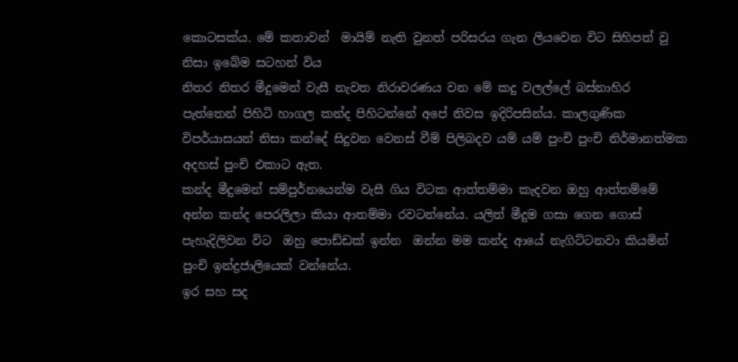කොටසක්ය. මේ කතාවන්  මායිම් නැති වුනත් පරිසරය ගැන ලියවෙන විට සිහිපත් වු නිසා ඉබේම සටහන් විය
නිතර නිතර මීදුමෙන් වැසී නැවත නිරාවරණය වන මේ කදු වලල්ලේ බස්නාහිර පැත්තෙන් පිහිටි හාගල කන්ද පිහිටන්නේ අපේ නිවස ඉදිරිපසින්ය. කාලගුණික විපර්යාසයන් නිසා කන්දේ සිදුවන වෙනස් වීම් පිලිබදව යම් යම් පුංචි පුංචි නිර්මානත්මක අදහස් පුංචි එකාට ඇත.
කන්ද මීදුමෙන් සම්පුර්නයෙන්ම වැසී ගිය විටක ආත්තම්මා කැදවන ඔහු ආත්තම්මේ අන්න කන්ද පෙරලිලා කියා ආතම්මා රවටන්නේය. යලිත් මීදුම ගසා ගෙන ගොස් පැහැදිලිවන විට  ඔහු පොඩ්ඩක් ඉන්න  ඔන්න මම කන්ද ආයේ නැගිට්ටනවා කියමින් පුංචි ඉන්ද්‍රජාලියෙක් වන්නේය.
ඉර සහ සද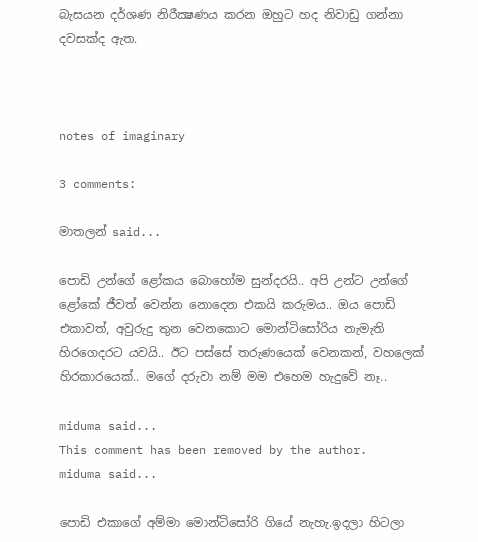බැසයන දර්ශණ නිරීක්‍ෂණය කරන ඔහුට හද නිවාඩු ගන්නා දවසක්ද ඇත.



notes of imaginary

3 comments:

මාතලන් said...

පොඩි උන්ගේ ළෝකය බොහෝම සුන්දරයි.. අපි උන්ට උන්ගේ ළෝකේ ජීවත් වෙන්න නොදෙන එකයි කරුමය.. ඔය පොඩි එකාවත්, අවුරුදු තුන වෙනකොට මොන්ටිසෝරිය නැමැති හිරගෙදරට යවයි.. ඊට පස්සේ තරුණයෙක් වෙනකන්, වහලෙක් හිරකාරයෙක්.. මගේ දරුවා නම් මම එහෙම හැදුවේ නෑ..

miduma said...
This comment has been removed by the author.
miduma said...

පොඩි එකාගේ අම්මා මොන්ටිසෝරි ගියේ නැහැ.ඉදලා හිටලා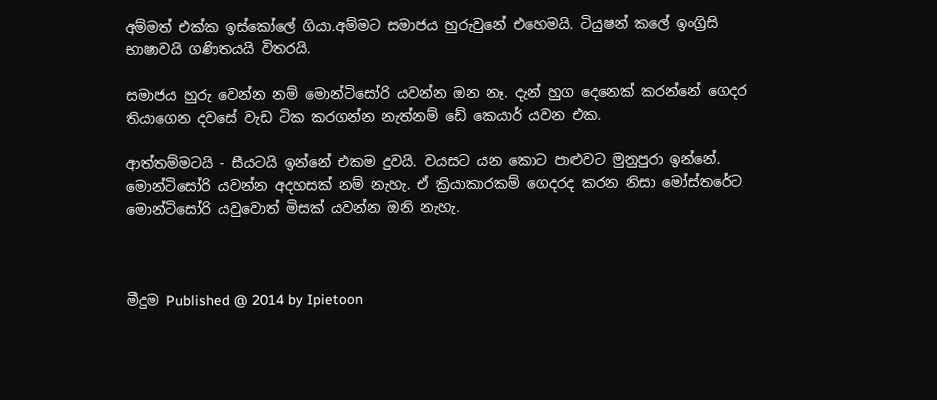අම්මත් එක්ක ඉස්කෝලේ ගියා.අම්මට සමාජය හුරුවුනේ එහෙමයි. ටියුෂන් කලේ ඉංග්‍රිසි භාෂාවයි ගණිතයයි විතරයි.

සමාජය හුරු වෙන්න නම් මොන්ටිසෝරි යවන්න ඔන නෑ. දැන් හුග දෙනෙක් කරන්නේ ගෙදර තියාගෙන දවසේ වැඩ ටික කරගන්න නැත්නම් ඩේ කෙයාර් යවන එක.

ආත්තම්මටයි - සීයටයි ඉන්නේ එකම දුවයි. වයසට යන කොට පාළුවට මුනුපුරා ඉන්නේ. මොන්ටිසෝරි යවන්න අදහසක් නම් නැහැ. ඒ ක්‍රියාකාරකම් ගෙදරද කරන නිසා මෝස්තරේට මොන්ටිසෝරි යවුවොත් මිසක් යවන්න ඔනි නැහැ.



මීදුම Published @ 2014 by Ipietoon